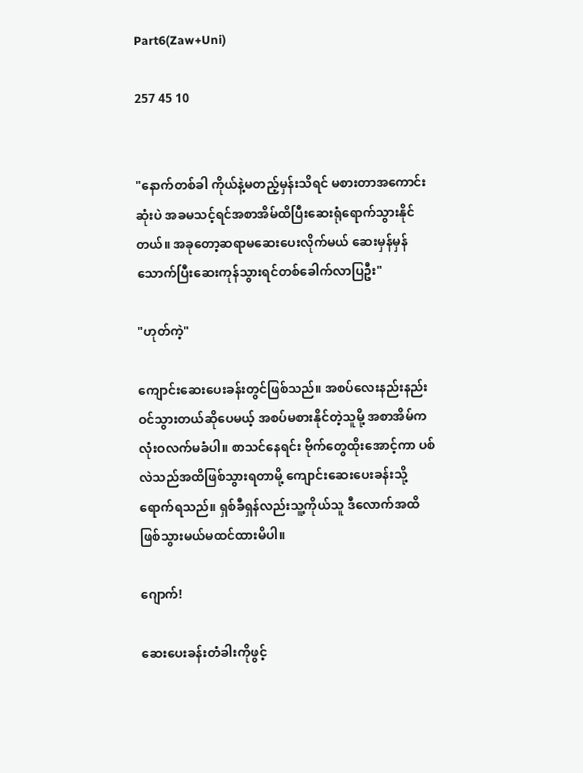Part6(Zaw+Uni)

257 45 10


"နောက်တစ်ခါ ကိုယ်နဲ့မတည့်မှန်းသိရင် မစားတာအကောင်းဆုံးပဲ အခမသင့်ရင်အစာအိမ်ထိပြီးဆေးရုံရောက်သွားနိုင်တယ်။ အခုတော့ဆရာမဆေးပေးလိုက်မယ် ဆေးမှန်မှန်သောက်ပြီးဆေးကုန်သွားရင်တစ်ခေါက်လာပြဦး"

"ဟုတ်ကဲ့"

ကျောင်းဆေးပေးခန်းတွင်ဖြစ်သည်။ အစပ်လေးနည်းနည်းဝင်သွားတယ်ဆိုပေမယ့် အစပ်မစားနိုင်တဲ့သူမို့ အစာအိမ်ကလုံးဝလက်မခံပါ။ စာသင်နေရင်း ဗိုက်တွေထိုးအောင့်ကာ ပစ်လဲသည်အထိဖြစ်သွားရတာမို့ ကျောင်းဆေးပေးခန်းသို့ ရောက်ရသည်။ ရှစ်ခီရှန်လည်းသူ့ကိုယ်သူ ဒီလောက်အထိဖြစ်သွားမယ်မထင်ထားမိပါ။

ဂျောက်!

ဆေးပေးခန်းတံခါးကိုဖွင့်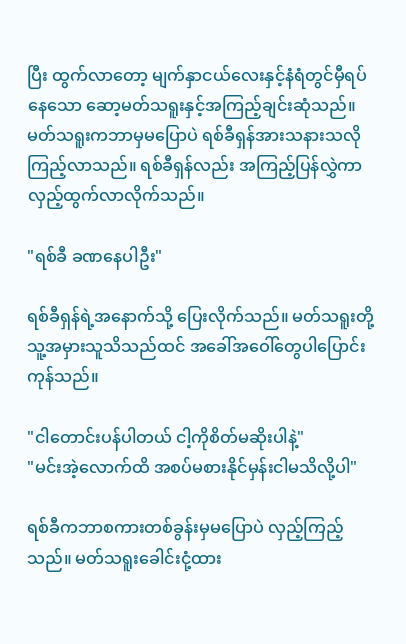ပြီး ထွက်လာတော့ မျက်နှာငယ်လေးနှင့်နံရံတွင်မှီရပ်နေသော ဆော့မတ်သရူးနှင့်အကြည့်ချင်းဆုံသည်။ မတ်သရူးကဘာမှမပြောပဲ ရစ်ခီရှန်အားသနားသလိုကြည့်လာသည်။ ရစ်ခီရှန်လည်း အကြည့်ပြန်လွှဲကာ လှည့်ထွက်လာလိုက်သည်။

"ရစ်ခီ ခဏနေပါဦး"

ရစ်ခီရှန်ရဲ့အနောက်သို့ ပြေးလိုက်သည်။ မတ်သရူးတို့သူ့အမှားသူသိသည်ထင် အခေါ်အဝေါ်တွေပါပြောင်းကုန်သည်။

"ငါတောင်းပန်ပါတယ် ငါ့ကိုစိတ်မဆိုးပါနဲ့"
"မင်းအဲ့လောက်ထိ အစပ်မစားနိုင်မှန်းငါမသိလို့ပါ"

ရစ်ခီကဘာစကားတစ်ခွန်းမှ‌မပြောပဲ လှည့်ကြည့်သည်။ မတ်သရူးခေါင်းငုံ့ထား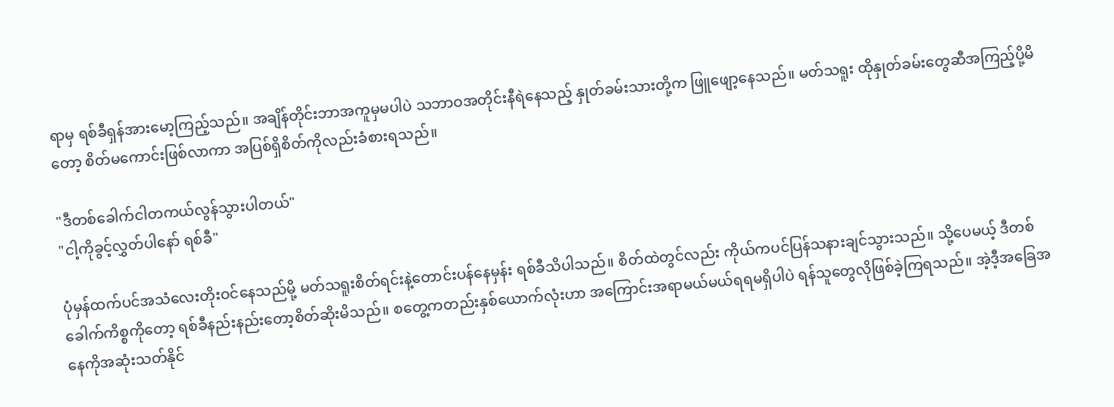ရာမှ ရစ်ခီရှန်အားမော့ကြည့်သည်။ အချိန်တိုင်းဘာအကူမှမပါပဲ သဘာဝအတိုင်းနီရဲနေ‌သည့် နှုတ်ခမ်းသားတို့က ဖြူဖျော့နေသည်။ မတ်သရူး ထိုနှုတ်ခမ်းတွေဆီအကြည့်ပို့မိတော့ စိတ်မကောင်းဖြစ်လာကာ အပြစ်ရှိစိတ်ကိုလည်းခံစားရသည်။

"ဒီတစ်ခေါက်ငါတကယ်လွန်သွားပါတယ်"
"ငါ့ကိုခွင့်လွှတ်ပါနော် ရစ်ခီ"

ပုံမှန်ထက်ပင်အသံလေးတိုးဝင်နေသည်မို့ မတ်သရူးစိတ်ရင်းနဲ့တောင်းပန်နေမှန်း ရစ်ခီသိပါသည်။ စိတ်ထဲတွင်လည်း ကိုယ်ကပင်ပြန်သနားချင်သွားသည်။ သို့ပေမယ့် ဒီတစ်ခေါက်ကိစ္စကိုတော့ ရစ်ခီနည်းနည်းတော့စိတ်ဆိုးမိသည်။ စတွေ့ကတည်းနှစ်ယောက်လုံးဟာ အကြောင်းအရာမယ်မယ်ရရမရှိပါပဲ ရန်သူတွေလိုဖြစ်ခဲ့ကြရသည်။ အဲ့ဒီ့အခြေအနေကိုအဆုံးသတ်နိုင်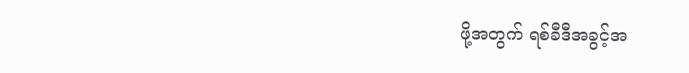ဖို့အတွက် ရစ်ခီဒီအခွင့်အ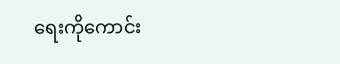ရေးကိုကောင်း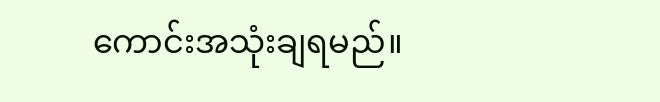ကောင်းအသုံးချရမည်။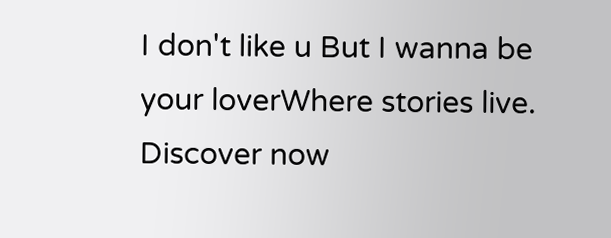I don't like u But I wanna be your loverWhere stories live. Discover now